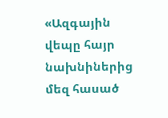«Ազգային վեպը հայր նախնիներից մեզ հասած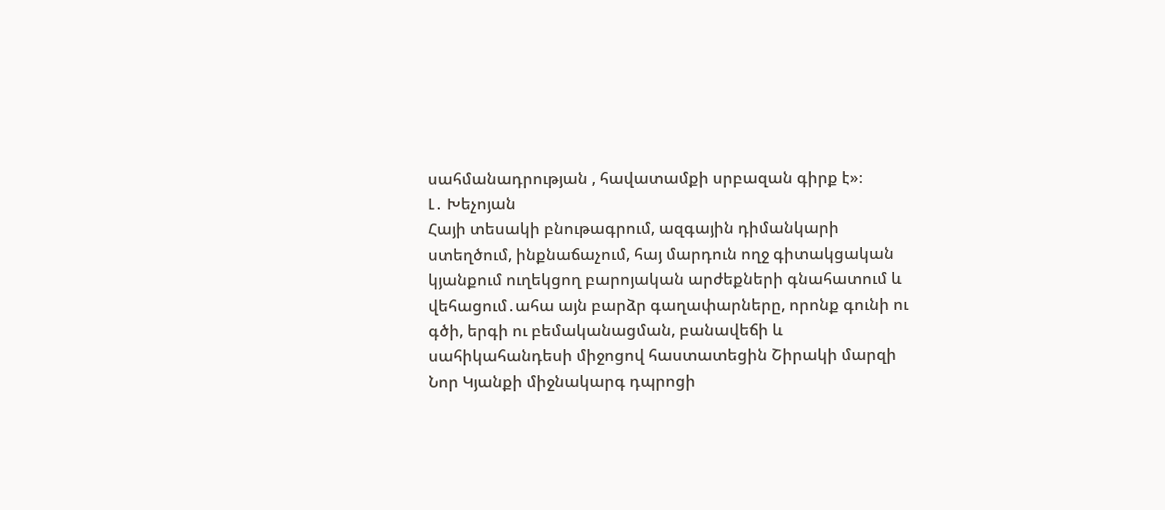սահմանադրության , հավատամքի սրբազան գիրք է»։
Լ․ Խեչոյան
Հայի տեսակի բնութագրում, ազգային դիմանկարի ստեղծում, ինքնաճաչում, հայ մարդուն ողջ գիտակցական կյանքում ուղեկցող բարոյական արժեքների գնահատում և վեհացում․ահա այն բարձր գաղափարները, որոնք գունի ու գծի, երգի ու բեմականացման, բանավեճի և սահիկահանդեսի միջոցով հաստատեցին Շիրակի մարզի Նոր Կյանքի միջնակարգ դպրոցի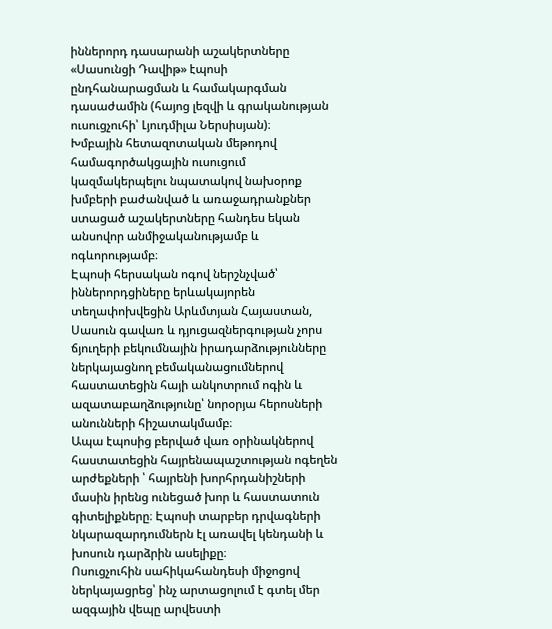իններորդ դասարանի աշակերտները «Սասունցի Դավիթ» էպոսի ընդհանարացման և համակարգման դասաժամին (հայոց լեզվի և գրականության ուսուցչուհի՝ Լյուդմիլա Ներսիսյան)։
Խմբային հետազոտական մեթոդով համագործակցային ուսուցում կազմակերպելու նպատակով նախօրոք խմբերի բաժանված և առաջադրանքներ ստացած աշակերտները հանդես եկան անսովոր անմիջականությամբ և ոգևորությամբ։
Էպոսի հերսական ոգով ներշնչված՝ իններորդցիները երևակայորեն տեղափոխվեցին Արևմտյան Հայաստան, Սասուն գավառ և դյուցազներգության չորս ճյուղերի բեկումնային իրադարձությունները ներկայացնող բեմականացումներով հաստատեցին հայի անկոտրում ոգին և ազատաբաղձությունը՝ նորօրյա հերոսների անունների հիշատակմամբ։
Ապա էպոսից բերված վառ օրինակներով հաստատեցին հայրենապաշտության ոգեղեն արժեքների ՝ հայրենի խորհրդանիշների մասին իրենց ունեցած խոր և հաստատուն գիտելիքները։ Էպոսի տարբեր դրվագների նկարազարդումներն էլ առավել կենդանի և խոսուն դարձրին ասելիքը։
Ոսուցչուհին սահիկահանդեսի միջոցով ներկայացրեց՝ ինչ արտացոլում է գտել մեր ազգային վեպը արվեստի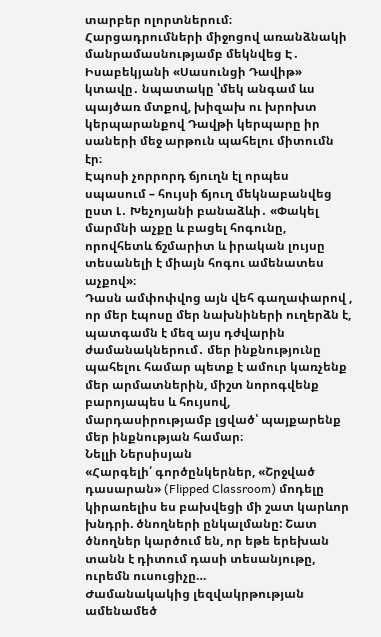տարբեր ոլորտներում։ Հարցադրումների միջոցով առանձնակի մանրամասնությամբ մեկնվեց Է․ Իսաբեկյանի «Սասունցի Դավիթ» կտավը․ նպատակը ՝մեկ անգամ ևս պայծառ մտքով, խիզախ ու խրոխտ կերպարանքով Դավթի կերպարը իր սաների մեջ արթուն պահելու միտումն էր։
Էպոսի չորրորդ ճյուղն էլ որպես սպասում – հույսի ճյուղ մեկնաբանվեց ըստ Լ․ Խեչոյանի բանաձևի․ «Փակել մարմնի աչքը և բացել հոգունը, որովհետև ճշմարիտ և իրական լույսը տեսանելի է միայն հոգու ամենատես աչքով»։
Դասն ամփոփվոց այն վեհ գաղափարով , որ մեր էպոսը մեր նախնիների ուղերձն է, պատգամն է մեզ այս դժվարին ժամանակներում․ մեր ինքնությունը պահելու համար պետք է ամուր կառչենք մեր արմատներին, միշտ նորոգվենք բարոյապես և հույսով, մարդասիրությամբ լցված՝ պայքարենք մեր ինքնության համար։
Նելլի Ներսիսյան
«Հարգելի՛ գործընկերներ, «Շրջված դասարան» (Flipped Classroom) մոդելը կիրառելիս ես բախվեցի մի շատ կարևոր խնդրի. ծնողների ընկալմանը: Շատ ծնողներ կարծում են, որ եթե երեխան տանն է դիտում դասի տեսանյութը, ուրեմն ուսուցիչը…
Ժամանակակից լեզվակրթության ամենամեծ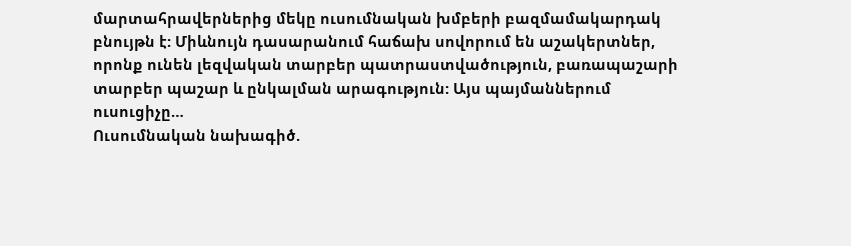մարտահրավերներից մեկը ուսումնական խմբերի բազմամակարդակ բնույթն է: Միևնույն դասարանում հաճախ սովորում են աշակերտներ, որոնք ունեն լեզվական տարբեր պատրաստվածություն, բառապաշարի տարբեր պաշար և ընկալման արագություն: Այս պայմաններում ուսուցիչը…
Ուսումնական նախագիծ.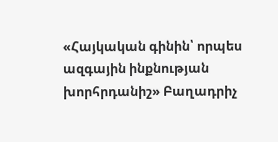«Հայկական գինին՝ որպես ազգային ինքնության խորհրդանիշ» Բաղադրիչ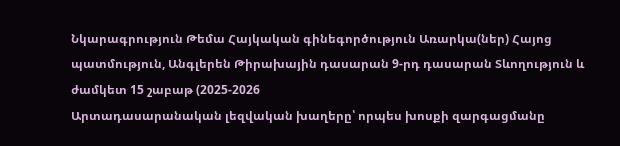Նկարագրություն Թեմա Հայկական գինեգործություն Առարկա(ներ) Հայոց պատմություն, Անգլերեն Թիրախային դասարան 9-րդ դասարան Տևողություն և ժամկետ 15 շաբաթ (2025-2026
Արտադասարանական լեզվական խաղերը՝ որպես խոսքի զարգացմանը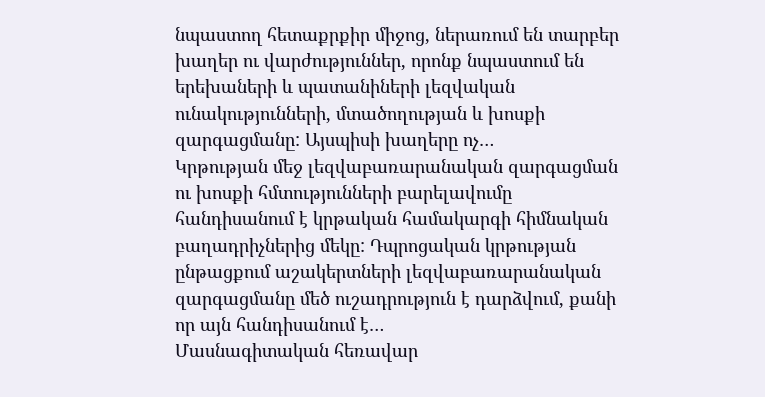նպաստող հետաքրքիր միջոց, ներառում են տարբեր խաղեր ու վարժություններ, որոնք նպաստում են երեխաների և պատանիների լեզվական ունակությունների, մտածողության և խոսքի զարգացմանը: Այսպիսի խաղերը ոչ…
Կրթության մեջ լեզվաբառարանական զարգացման ու խոսքի հմտությունների բարելավումը հանդիսանում է կրթական համակարգի հիմնական բաղադրիչներից մեկը: Դպրոցական կրթության ընթացքում աշակերտների լեզվաբառարանական զարգացմանը մեծ ուշադրություն է դարձվում, քանի որ այն հանդիսանում է…
Մասնագիտական հեռավար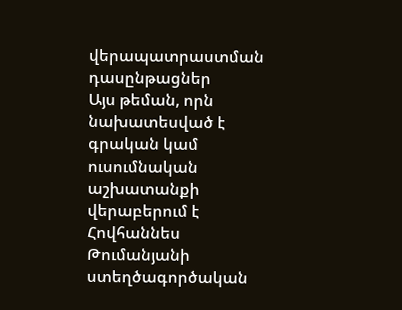վերապատրաստման դասընթացներ
Այս թեման, որն նախատեսված է գրական կամ ուսումնական աշխատանքի վերաբերում է Հովհաննես Թումանյանի ստեղծագործական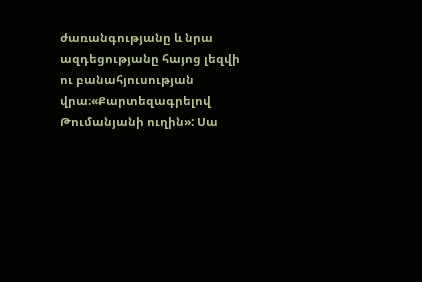ժառանգությանը և նրա ազդեցությանը հայոց լեզվի ու բանահյուսության վրա։«Քարտեզագրելով Թումանյանի ուղին»: Սա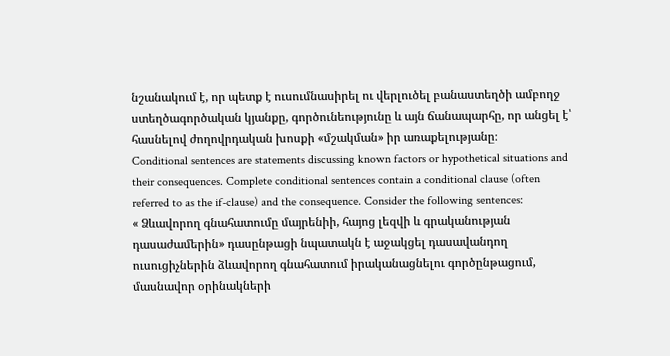նշանակում է, որ պետք է ուսումնասիրել ու վերլուծել բանաստեղծի ամբողջ ստեղծագործական կյանքը, գործունեությունը և այն ճանապարհը, որ անցել է՝ հասնելով ժողովրդական խոսքի «մշակման» իր առաքելությանը։
Conditional sentences are statements discussing known factors or hypothetical situations and their consequences. Complete conditional sentences contain a conditional clause (often referred to as the if-clause) and the consequence. Consider the following sentences:
« Ձևավորող գնահատումը մայրենիի, հայոց լեզվի և գրականության դասաժամերին» դասընթացի նպատակն է աջակցել դասավանդող ուսուցիչներին ձևավորող գնահատում իրականացնելու գործընթացում, մասնավոր օրինակների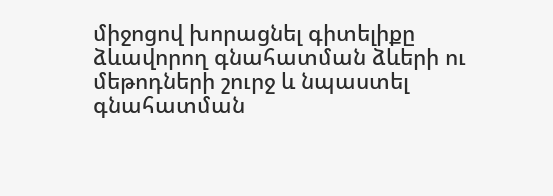միջոցով խորացնել գիտելիքը ձևավորող գնահատման ձևերի ու մեթոդների շուրջ և նպաստել գնահատման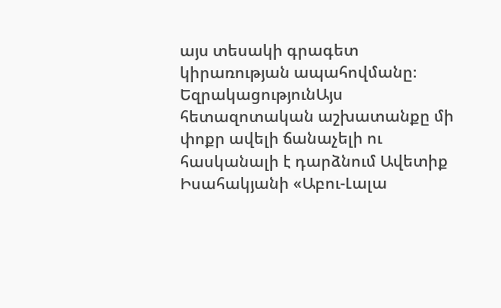այս տեսակի գրագետ կիրառության ապահովմանը։
ԵզրակացությունԱյս հետազոտական աշխատանքը մի փոքր ավելի ճանաչելի ու հասկանալի է դարձնում Ավետիք Իսահակյանի «Աբու-Լալա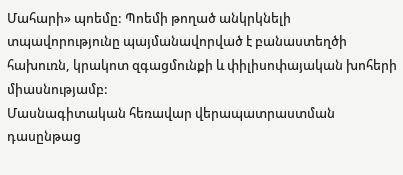Մահարի» պոեմը: Պոեմի թողած անկրկնելի տպավորությունը պայմանավորված է բանաստեղծի հախուռն, կրակոտ զգացմունքի և փիլիսոփայական խոհերի միասնությամբ:
Մասնագիտական հեռավար վերապատրաստման դասընթաց